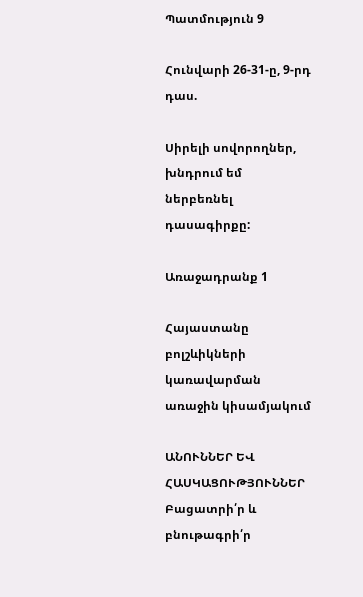Պատմություն 9

Հունվարի 26-31-ը, 9-րդ դաս.

Սիրելի սովորողներ, խնդրում եմ ներբեռնել դասագիրքը:

Առաջադրանք 1

Հայաստանը բոլշևիկների կառավարման առաջին կիսամյակում

ԱՆՈՒՆՆԵՐ ԵՎ ՀԱՍԿԱՑՈՒԹՅՈՒՆՆԵՐ
Բացատրի՛ր և բնութագրի՛ր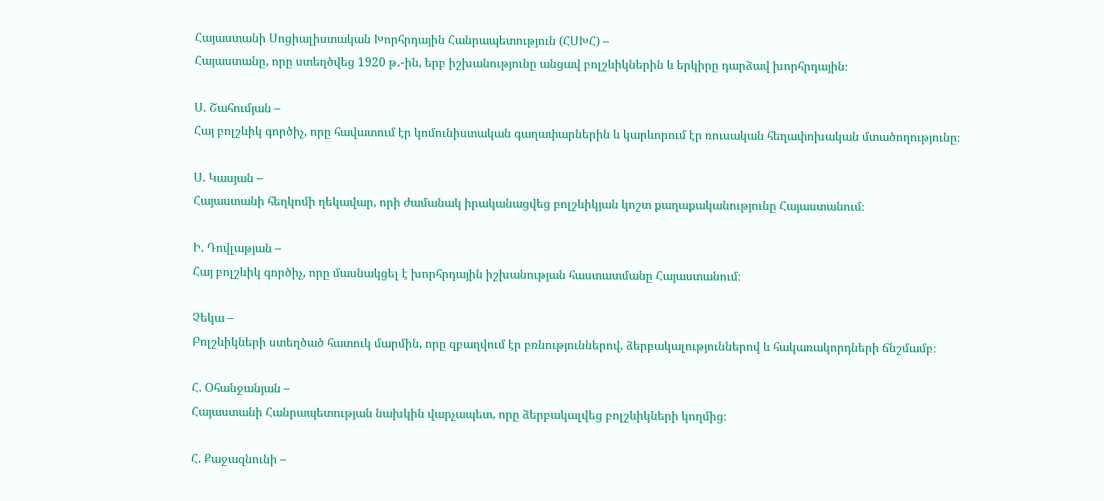Հայաստանի Սոցիալիստական Խորհրդային Հանրապետություն (ՀՍԽՀ) –
Հայաստանը, որը ստեղծվեց 1920 թ․-ին, երբ իշխանությունը անցավ բոլշևիկներին և երկիրը դարձավ խորհրդային։

Ս. Շահումյան –
Հայ բոլշևիկ գործիչ, որը հավատում էր կոմունիստական գաղափարներին և կարևորում էր ռուսական հեղափոխական մտածողությունը։

Ս. Կասյան –
Հայաստանի հեղկոմի ղեկավար, որի ժամանակ իրականացվեց բոլշևիկյան կոշտ քաղաքականությունը Հայաստանում։

Ի. Դովլաթյան –
Հայ բոլշևիկ գործիչ, որը մասնակցել է խորհրդային իշխանության հաստատմանը Հայաստանում։

Չեկա –
Բոլշևիկների ստեղծած հատուկ մարմին, որը զբաղվում էր բռնություններով, ձերբակալություններով և հակառակորդների ճնշմամբ։

Հ. Օհանջանյան –
Հայաստանի Հանրապետության նախկին վարչապետ, որը ձերբակալվեց բոլշևիկների կողմից։

Հ. Քաջազնունի –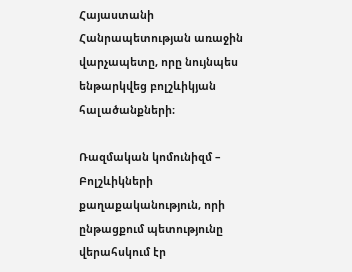Հայաստանի Հանրապետության առաջին վարչապետը, որը նույնպես ենթարկվեց բոլշևիկյան հալածանքների։

Ռազմական կոմունիզմ –
Բոլշևիկների քաղաքականություն, որի ընթացքում պետությունը վերահսկում էր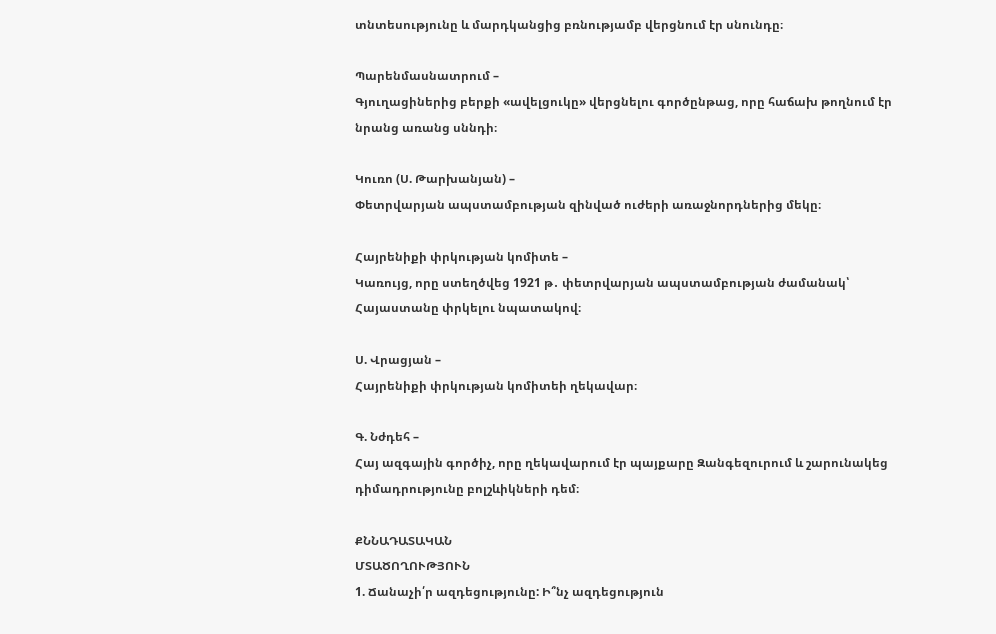տնտեսությունը և մարդկանցից բռնությամբ վերցնում էր սնունդը։

Պարենմասնատրում –
Գյուղացիներից բերքի «ավելցուկը» վերցնելու գործընթաց, որը հաճախ թողնում էր նրանց առանց սննդի։

Կուռո (Ս. Թարխանյան) –
Փետրվարյան ապստամբության զինված ուժերի առաջնորդներից մեկը։

Հայրենիքի փրկության կոմիտե –
Կառույց, որը ստեղծվեց 1921 թ․ փետրվարյան ապստամբության ժամանակ՝ Հայաստանը փրկելու նպատակով։

Ս. Վրացյան –
Հայրենիքի փրկության կոմիտեի ղեկավար։

Գ. Նժդեհ –
Հայ ազգային գործիչ, որը ղեկավարում էր պայքարը Զանգեզուրում և շարունակեց դիմադրությունը բոլշևիկների դեմ։

ՔՆՆԱԴԱՏԱԿԱՆ
ՄՏԱԾՈՂՈՒԹՅՈՒՆ
1. Ճանաչի՛ր ազդեցությունը: Ի՞նչ ազդեցություն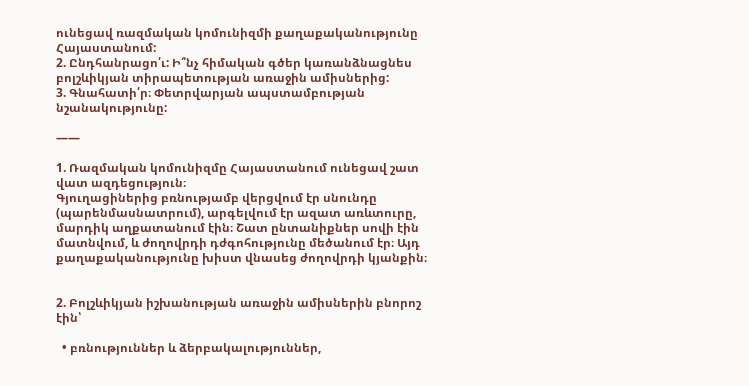ունեցավ ռազմական կոմունիզմի քաղաքականությունը Հայաստանում:
2. Ընդհանրացո՛ւ: Ի՞նչ հիմական գծեր կառանձնացնես բոլշևիկյան տիրապետության առաջին ամիսներից:
3. Գնահատի՛ր։ Փետրվարյան ապստամբության
նշանակությունը:

——

1. Ռազմական կոմունիզմը Հայաստանում ունեցավ շատ վատ ազդեցություն։
Գյուղացիներից բռնությամբ վերցվում էր սնունդը (պարենմասնատրում), արգելվում էր ազատ առևտուրը, մարդիկ աղքատանում էին։ Շատ ընտանիքներ սովի էին մատնվում, և ժողովրդի դժգոհությունը մեծանում էր։ Այդ քաղաքականությունը խիստ վնասեց ժողովրդի կյանքին։


2. Բոլշևիկյան իշխանության առաջին ամիսներին բնորոշ էին՝

  • բռնություններ և ձերբակալություններ,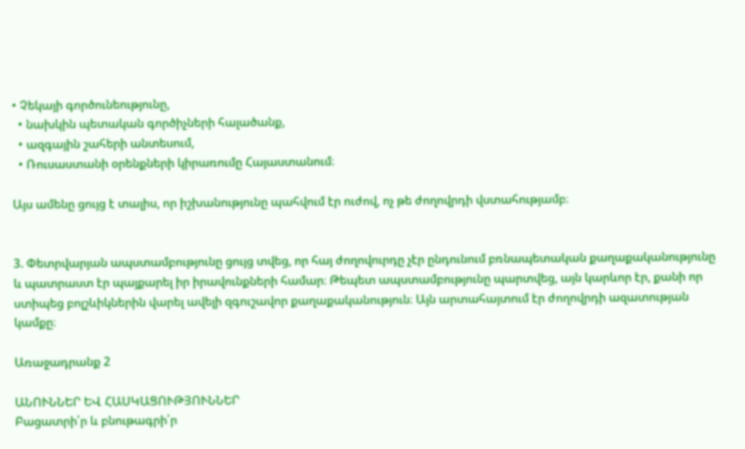• Չեկայի գործունեությունը,
  • նախկին պետական գործիչների հալածանք,
  • ազգային շահերի անտեսում,
  • Ռուսաստանի օրենքների կիրառումը Հայաստանում։

Այս ամենը ցույց է տալիս, որ իշխանությունը պահվում էր ուժով, ոչ թե ժողովրդի վստահությամբ։


3. Փետրվարյան ապստամբությունը ցույց տվեց, որ հայ ժողովուրդը չէր ընդունում բռնապետական քաղաքականությունը և պատրաստ էր պայքարել իր իրավունքների համար։ Թեպետ ապստամբությունը պարտվեց, այն կարևոր էր, քանի որ ստիպեց բոլշևիկներին վարել ավելի զգուշավոր քաղաքականություն։ Այն արտահայտում էր ժողովրդի ազատության կամքը։

Առաջադրանք 2

ԱՆՈՒՆՆԵՐ ԵՎ ՀԱՍԿԱՑՈՒԹՅՈՒՆՆԵՐ
Բացատրի՛ր և բնութագրի՛ր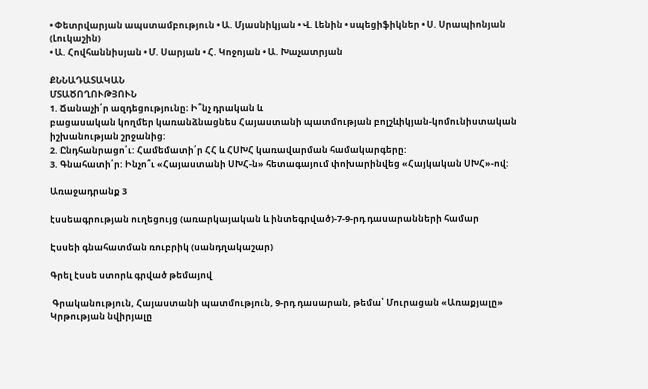• Փետրվարյան ապստամբություն • Ա. Մյասնիկյան • Վ. Լենին • սպեցիֆիկներ • Ս. Սրապիոնյան (Լուկաշին)
• Ա. Հովհաննիսյան • Մ. Սարյան • Հ. Կոջոյան • Ա. Խաչատրյան

ՔՆՆԱԴԱՏԱԿԱՆ
ՄՏԱԾՈՂՈՒԹՅՈՒՆ
1. Ճանաչի՛ր ազդեցությունը։ Ի՞նչ դրական և
բացասական կողմեր կառանձնացնես Հայաստանի պատմության բոլշևիկյան-կոմունիստական
իշխանության շրջանից:
2. Ընդհանրացո՛ւ: Համեմատի՛ր ՀՀ և ՀՍԽՀ կառավարման համակարգերը:
3. Գնահատի՛ր: Ինչո՞ւ «Հայաստանի ՍԽՀ-ն» հետագայում փոխարինվեց «Հայկական ՍԽՀ»-ով:

Առաջադրանք 3

էսսեագրության ուղեցույց (առարկայական և ինտեգրված)-7-9-րդ դասարանների համար

Էսսեի գնահատման ռուբրիկ (սանդղակաշար)

Գրել էսսե ստորև գրված թեմայով

 Գրականություն, Հայաստանի պատմություն, 9-րդ դասարան, թեմա՝ Մուրացան «Առաքյալը» Կրթության նվիրյալը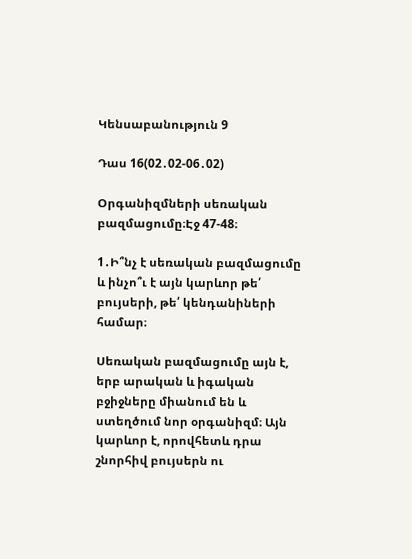Կենսաբանություն 9

Դաս 16(02․02-06․02)

Օրգանիզմների սեռական բազմացումը։Էջ 47-48։

1․Ի՞նչ է սեռական բազմացումը և ինչո՞ւ է այն կարևոր թե՛ բույսերի, թե՛ կենդանիների համար։

Սեռական բազմացումը այն է, երբ արական և իգական բջիջները միանում են և ստեղծում նոր օրգանիզմ։ Այն կարևոր է, որովհետև դրա շնորհիվ բույսերն ու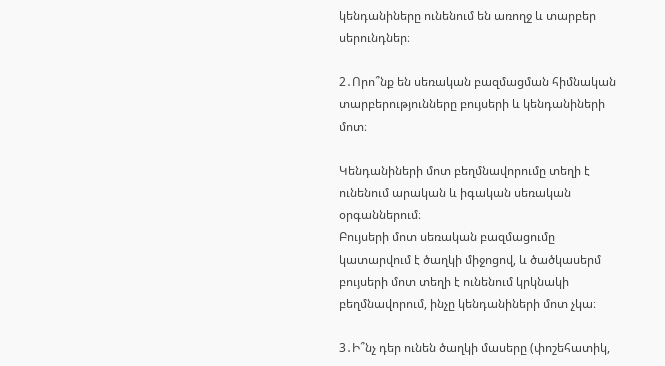կենդանիները ունենում են առողջ և տարբեր սերունդներ։

2․Որո՞նք են սեռական բազմացման հիմնական տարբերությունները բույսերի և կենդանիների մոտ։

Կենդանիների մոտ բեղմնավորումը տեղի է ունենում արական և իգական սեռական օրգաններում։
Բույսերի մոտ սեռական բազմացումը կատարվում է ծաղկի միջոցով, և ծածկասերմ բույսերի մոտ տեղի է ունենում կրկնակի բեղմնավորում, ինչը կենդանիների մոտ չկա։

3․Ի՞նչ դեր ունեն ծաղկի մասերը (փոշեհատիկ,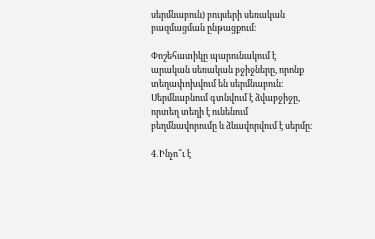սերմնաբուն) բույսերի սեռական բազմացման ընթացքում։

Փոշեհատիկը պարունակում է արական սեռական բջիջները, որոնք տեղափոխվում են սերմնաբուն։
Սերմնաբնում գտնվում է ձվաբջիջը, որտեղ տեղի է ունենում բեղմնավորումը և ձևավորվում է սերմը։

4․Ինչո՞ւ է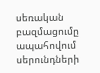սեռական բազմացումը ապահովում սերունդների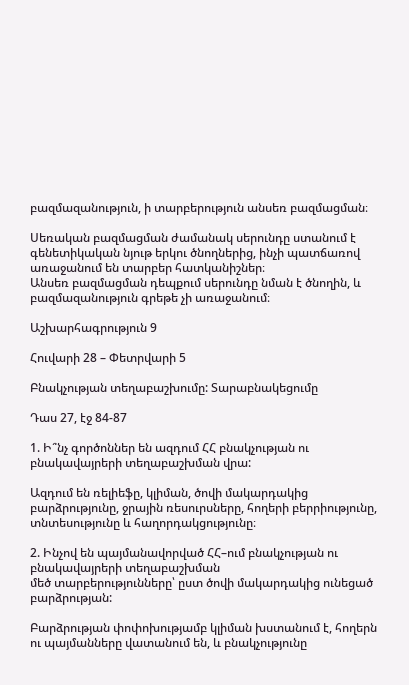բազմազանություն, ի տարբերություն անսեռ բազմացման։

Սեռական բազմացման ժամանակ սերունդը ստանում է գենետիկական նյութ երկու ծնողներից, ինչի պատճառով առաջանում են տարբեր հատկանիշներ։
Անսեռ բազմացման դեպքում սերունդը նման է ծնողին, և բազմազանություն գրեթե չի առաջանում։

Աշխարհագրություն 9

Հուվարի 28 – Փետրվարի 5

Բնակչության տեղաբաշխումը: Տարաբնակեցումը

Դաս 27, էջ 84-87

1. Ի՞նչ գործոններ են ազդում ՀՀ բնակչության ու բնակավայրերի տեղաբաշխման վրա:

Ազդում են ռելիեֆը, կլիման, ծովի մակարդակից բարձրությունը, ջրային ռեսուրսները, հողերի բերրիությունը, տնտեսությունը և հաղորդակցությունը։

2. Ինչով են պայմանավորված ՀՀ–ում բնակչության ու բնակավայրերի տեղաբաշխման
մեծ տարբերությունները՝ ըստ ծովի մակարդակից ունեցած բարձրության:

Բարձրության փոփոխությամբ կլիման խստանում է, հողերն ու պայմանները վատանում են, և բնակչությունը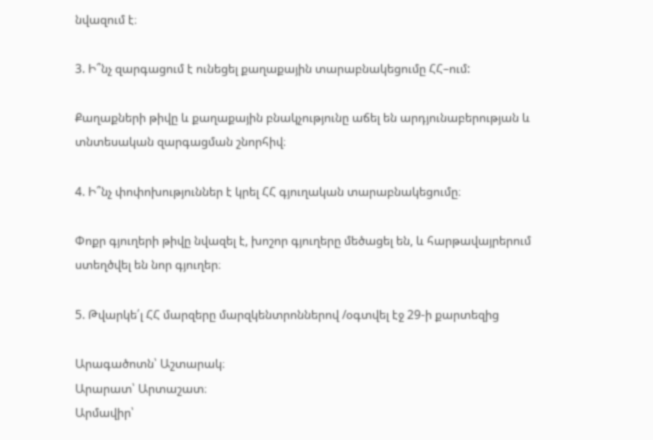նվազում է։

3. Ի՞նչ զարգացում է ունեցել քաղաքային տարաբնակեցումը ՀՀ–ում:

Քաղաքների թիվը և քաղաքային բնակչությունը աճել են արդյունաբերության և տնտեսական զարգացման շնորհիվ։

4. Ի՞նչ փոփոխություններ է կրել ՀՀ գյուղական տարաբնակեցումը։

Փոքր գյուղերի թիվը նվազել է, խոշոր գյուղերը մեծացել են, և հարթավայրերում ստեղծվել են նոր գյուղեր։

5. Թվարկե՛լ ՀՀ մարզերը մարզկենտրոններով /օգտվել էջ 29-ի քարտեզից

Արագածոտն՝ Աշտարակ։
Արարատ՝ Արտաշատ։
Արմավիր՝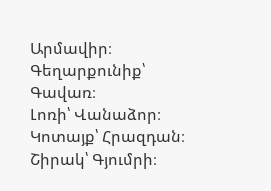Արմավիր։
Գեղարքունիք՝ Գավառ։
Լոռի՝ Վանաձոր։
Կոտայք՝ Հրազդան։
Շիրակ՝ Գյումրի։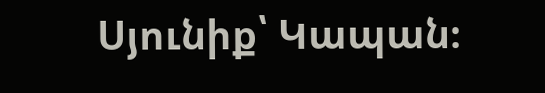Սյունիք՝ Կապան։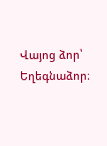Վայոց ձոր՝ Եղեգնաձոր։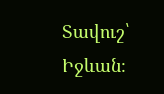Տավուշ՝ Իջևան։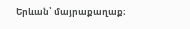Երևան՝ մայրաքաղաք։